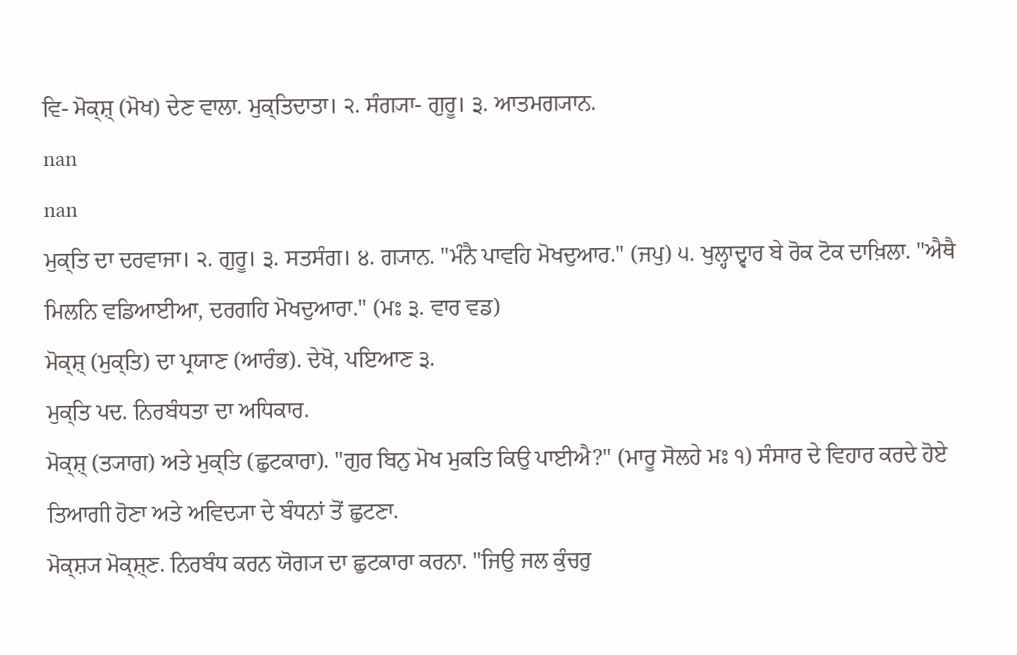ਵਿ- ਮੋਕ੍ਸ਼੍ (ਮੋਖ) ਦੇਣ ਵਾਲਾ. ਮੁਕ੍ਤਿਦਾਤਾ। ੨. ਸੰਗ੍ਯਾ- ਗੁਰੂ। ੩. ਆਤਮਗ੍ਯਾਨ.
nan
nan
ਮੁਕ੍ਤਿ ਦਾ ਦਰਵਾਜਾ। ੨. ਗੁਰੂ। ੩. ਸਤਸੰਗ। ੪. ਗ੍ਯਾਨ. "ਮੰਨੈ ਪਾਵਹਿ ਮੋਖਦੁਆਰ." (ਜਪੁ) ੫. ਖੁਲ੍ਹਾਦ੍ਵਾਰ ਬੇ ਰੋਕ ਟੋਕ ਦਾਖ਼ਿਲਾ. "ਐਥੈ ਮਿਲਨਿ ਵਡਿਆਈਆ, ਦਰਗਹਿ ਮੋਖਦੁਆਰਾ." (ਮਃ ੩. ਵਾਰ ਵਡ)
ਮੋਕ੍ਸ਼੍ (ਮੁਕ੍ਤਿ) ਦਾ ਪ੍ਰਯਾਣ (ਆਰੰਭ). ਦੇਖੋ, ਪਇਆਣ ੩.
ਮੁਕ੍ਤਿ ਪਦ. ਨਿਰਬੰਧਤਾ ਦਾ ਅਧਿਕਾਰ.
ਮੋਕ੍ਸ਼੍ (ਤ੍ਯਾਗ) ਅਤੇ ਮੁਕ੍ਤਿ (ਛੁਟਕਾਰਾ). "ਗੁਰ ਬਿਨੁ ਮੋਖ ਮੁਕਤਿ ਕਿਉ ਪਾਈਐ?" (ਮਾਰੂ ਸੋਲਹੇ ਮਃ ੧) ਸੰਸਾਰ ਦੇ ਵਿਹਾਰ ਕਰਦੇ ਹੋਏ ਤਿਆਗੀ ਹੋਣਾ ਅਤੇ ਅਵਿਦ੍ਯਾ ਦੇ ਬੰਧਨਾਂ ਤੋਂ ਛੁਟਣਾ.
ਮੋਕ੍ਸ਼੍ਯ ਮੋਕ੍ਸ਼੍ਣ. ਨਿਰਬੰਧ ਕਰਨ ਯੋਗ੍ਯ ਦਾ ਛੁਟਕਾਰਾ ਕਰਨਾ. "ਜਿਉ ਜਲ ਕੁੰਚਰੁ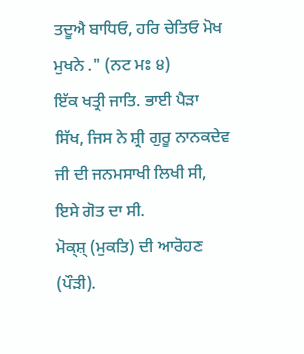ਤਦੂਐ ਬਾਧਿਓ, ਹਰਿ ਚੇਤਿਓ ਮੋਖ ਮੁਖਨੇ ." (ਨਟ ਮਃ ੪)
ਇੱਕ ਖਤ੍ਰੀ ਜਾਤਿ. ਭਾਈ ਪੈੜਾ ਸਿੱਖ, ਜਿਸ ਨੇ ਸ਼੍ਰੀ ਗੁਰੂ ਨਾਨਕਦੇਵ ਜੀ ਦੀ ਜਨਮਸਾਖੀ ਲਿਖੀ ਸੀ, ਇਸੇ ਗੋਤ ਦਾ ਸੀ.
ਮੋਕ੍ਸ਼੍ (ਮੁਕਤਿ) ਦੀ ਆਰੋਹਣ (ਪੌੜੀ).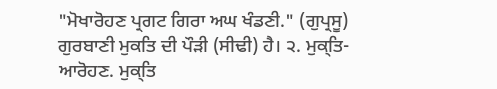"ਮੋਖਾਰੋਹਣ ਪ੍ਰਗਟ ਗਿਰਾ ਅਘ ਖੰਡਣੀ." (ਗੁਪ੍ਰਸੂ) ਗੁਰਬਾਣੀ ਮੁਕਤਿ ਦੀ ਪੌੜੀ (ਸੀਢੀ) ਹੈ। ੨. ਮੁਕ੍ਤਿ- ਆਰੋਹਣ. ਮੁਕ੍ਤਿ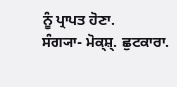ਨੂੰ ਪ੍ਰਾਪਤ ਹੋਣਾ.
ਸੰਗ੍ਯਾ- ਮੋਕ੍ਸ਼੍. ਛੁਟਕਾਰਾ.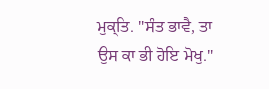ਮੁਕ੍ਤਿ. "ਸੰਤ ਭਾਵੈ, ਤਾ ਉਸ ਕਾ ਭੀ ਹੋਇ ਮੋਖੁ."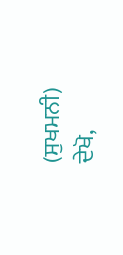(ਸੁਖਮਨੀ)
ਦੇਖੋ,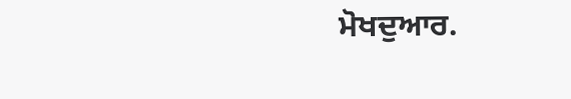ਮੋਖਦੁਆਰ.